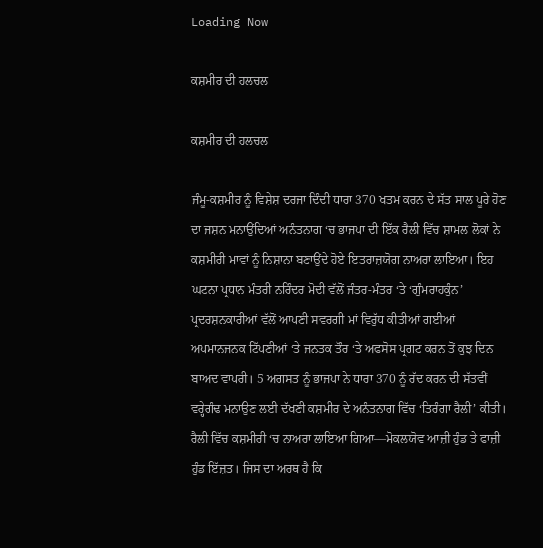Loading Now

ਕਸ਼ਮੀਰ ਦੀ ਹਲਚਲ

ਕਸ਼ਮੀਰ ਦੀ ਹਲਚਲ

ਜੰਮੂ-ਕਸ਼ਮੀਰ ਨੂੰ ਵਿਸ਼ੇਸ਼ ਦਰਜਾ ਦਿੰਦੀ ਧਾਰਾ 370 ਖਤਮ ਕਰਨ ਦੇ ਸੱਤ ਸਾਲ ਪੂਰੇ ਹੋਣ ਦਾ ਜਸ਼ਨ ਮਨਾਉਂਦਿਆਂ ਅਨੰਤਨਾਗ ‘ਚ ਭਾਜਪਾ ਦੀ ਇੱਕ ਰੈਲੀ ਵਿੱਚ ਸ਼ਾਮਲ ਲੋਕਾਂ ਨੇ ਕਸ਼ਮੀਰੀ ਮਾਵਾਂ ਨੂੰ ਨਿਸ਼ਾਨਾ ਬਣਾਉਂਦੇ ਹੋਏ ਇਤਰਾਜ਼ਯੋਗ ਨਾਅਰਾ ਲਾਇਆ। ਇਹ ਘਟਨਾ ਪ੍ਰਧਾਨ ਮੰਤਰੀ ਨਰਿੰਦਰ ਮੋਦੀ ਵੱਲੋਂ ਜੰਤਰ-ਮੰਤਰ ‘ਤੇ ‘ਗੁੰਮਰਾਹਕੁੰਨ’ ਪ੍ਰਦਰਸ਼ਨਕਾਰੀਆਂ ਵੱਲੋਂ ਆਪਣੀ ਸਵਰਗੀ ਮਾਂ ਵਿਰੁੱਧ ਕੀਤੀਆਂ ਗਈਆਂ ਅਪਮਾਨਜਨਕ ਟਿੱਪਣੀਆਂ ‘ਤੇ ਜਨਤਕ ਤੌਰ ‘ਤੇ ਅਫਸੋਸ ਪ੍ਰਗਟ ਕਰਨ ਤੋਂ ਕੁਝ ਦਿਨ ਬਾਅਦ ਵਾਪਰੀ। 5 ਅਗਸਤ ਨੂੰ ਭਾਜਪਾ ਨੇ ਧਾਰਾ 370 ਨੂੰ ਰੱਦ ਕਰਨ ਦੀ ਸੱਤਵੀਂ ਵਰ੍ਹੇਗੰਢ ਮਨਾਉਣ ਲਈ ਦੱਖਣੀ ਕਸ਼ਮੀਰ ਦੇ ਅਨੰਤਨਾਗ ਵਿੱਚ ‘ਤਿਰੰਗਾ ਰੈਲੀ’ ਕੀਤੀ। ਰੈਲੀ ਵਿੱਚ ਕਸ਼ਮੀਰੀ ‘ਚ ਨਾਅਰਾ ਲਾਇਆ ਗਿਆ—ਮੋਕਲਯੋਵ ਆਜ਼ੀ ਹੁੰਡ ਤੇ ਫਾਜ਼ੀ ਹੁੰਡ ਇੱਜ਼ਤ। ਜਿਸ ਦਾ ਅਰਥ ਹੈ ਕਿ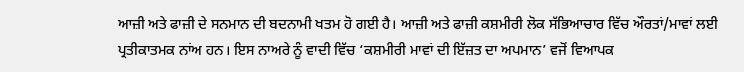ਆਜ਼ੀ ਅਤੇ ਫਾਜ਼ੀ ਦੇ ਸਨਮਾਨ ਦੀ ਬਦਨਾਮੀ ਖਤਮ ਹੋ ਗਈ ਹੈ। ਆਜ਼ੀ ਅਤੇ ਫਾਜ਼ੀ ਕਸ਼ਮੀਰੀ ਲੋਕ ਸੱਭਿਆਚਾਰ ਵਿੱਚ ਔਰਤਾਂ/ਮਾਵਾਂ ਲਈ ਪ੍ਰਤੀਕਾਤਮਕ ਨਾਂਅ ਹਨ। ਇਸ ਨਾਅਰੇ ਨੂੰ ਵਾਦੀ ਵਿੱਚ ‘ਕਸ਼ਮੀਰੀ ਮਾਵਾਂ ਦੀ ਇੱਜ਼ਤ ਦਾ ਅਪਮਾਨ’ ਵਜੋਂ ਵਿਆਪਕ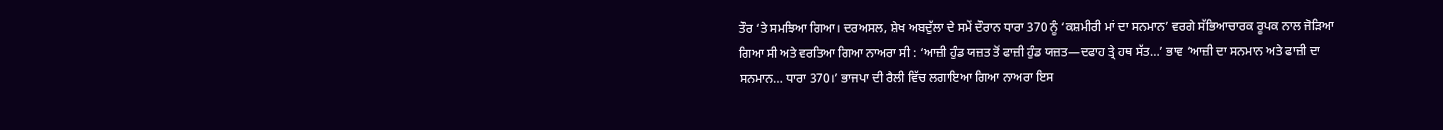ਤੌਰ ‘ਤੇ ਸਮਝਿਆ ਗਿਆ। ਦਰਅਸਲ, ਸ਼ੇਖ ਅਬਦੁੱਲਾ ਦੇ ਸਮੇਂ ਦੌਰਾਨ ਧਾਰਾ 370 ਨੂੰ ‘ਕਸ਼ਮੀਰੀ ਮਾਂ ਦਾ ਸਨਮਾਨ’ ਵਰਗੇ ਸੱਭਿਆਚਾਰਕ ਰੂਪਕ ਨਾਲ ਜੋੜਿਆ ਗਿਆ ਸੀ ਅਤੇ ਵਰਤਿਆ ਗਿਆ ਨਾਅਰਾ ਸੀ : ‘ਆਜ਼ੀ ਹੁੰਡ ਯਜ਼ਤ ਤੋਂ ਫਾਜ਼ੀ ਹੁੰਡ ਯਜ਼ਤ—ਦਫਾਹ ਤ੍ਰੇ ਹਥ ਸੱਤ…’ ਭਾਵ ‘ਆਜ਼ੀ ਦਾ ਸਨਮਾਨ ਅਤੇ ਫਾਜ਼ੀ ਦਾ ਸਨਮਾਨ… ਧਾਰਾ 370।’ ਭਾਜਪਾ ਦੀ ਰੈਲੀ ਵਿੱਚ ਲਗਾਇਆ ਗਿਆ ਨਾਅਰਾ ਇਸ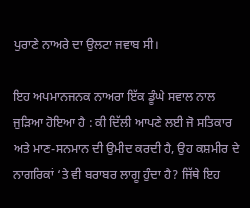ਪੁਰਾਣੇ ਨਾਅਰੇ ਦਾ ਉਲਟਾ ਜਵਾਬ ਸੀ।

ਇਹ ਅਪਮਾਨਜਨਕ ਨਾਅਰਾ ਇੱਕ ਡੂੰਘੇ ਸਵਾਲ ਨਾਲ ਜੁੜਿਆ ਹੋਇਆ ਹੈ : ਕੀ ਦਿੱਲੀ ਆਪਣੇ ਲਈ ਜੋ ਸਤਿਕਾਰ ਅਤੇ ਮਾਣ-ਸਨਮਾਨ ਦੀ ਉਮੀਦ ਕਰਦੀ ਹੈ, ਉਹ ਕਸ਼ਮੀਰ ਦੇ ਨਾਗਰਿਕਾਂ ‘ਤੇ ਵੀ ਬਰਾਬਰ ਲਾਗੂ ਹੁੰਦਾ ਹੈ? ਜਿੱਥੇ ਇਹ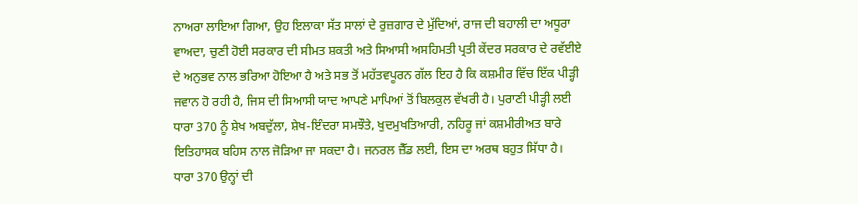ਨਾਅਰਾ ਲਾਇਆ ਗਿਆ, ਉਹ ਇਲਾਕਾ ਸੱਤ ਸਾਲਾਂ ਦੇ ਰੁਜ਼ਗਾਰ ਦੇ ਮੁੱਦਿਆਂ, ਰਾਜ ਦੀ ਬਹਾਲੀ ਦਾ ਅਧੂਰਾ ਵਾਅਦਾ, ਚੁਣੀ ਹੋਈ ਸਰਕਾਰ ਦੀ ਸੀਮਤ ਸ਼ਕਤੀ ਅਤੇ ਸਿਆਸੀ ਅਸਹਿਮਤੀ ਪ੍ਰਤੀ ਕੇਂਦਰ ਸਰਕਾਰ ਦੇ ਰਵੱਈਏ ਦੇ ਅਨੁਭਵ ਨਾਲ ਭਰਿਆ ਹੋਇਆ ਹੈ ਅਤੇ ਸਭ ਤੋਂ ਮਹੱਤਵਪੂਰਨ ਗੱਲ ਇਹ ਹੈ ਕਿ ਕਸ਼ਮੀਰ ਵਿੱਚ ਇੱਕ ਪੀੜ੍ਹੀ ਜਵਾਨ ਹੋ ਰਹੀ ਹੈ, ਜਿਸ ਦੀ ਸਿਆਸੀ ਯਾਦ ਆਪਣੇ ਮਾਪਿਆਂ ਤੋਂ ਬਿਲਕੁਲ ਵੱਖਰੀ ਹੈ। ਪੁਰਾਣੀ ਪੀੜ੍ਹੀ ਲਈ ਧਾਰਾ 370 ਨੂੰ ਸ਼ੇਖ ਅਬਦੁੱਲਾ, ਸ਼ੇਖ-ਇੰਦਰਾ ਸਮਝੌਤੇ, ਖੁਦਮੁਖਤਿਆਰੀ, ਨਹਿਰੂ ਜਾਂ ਕਸ਼ਮੀਰੀਅਤ ਬਾਰੇ ਇਤਿਹਾਸਕ ਬਹਿਸ ਨਾਲ ਜੋੜਿਆ ਜਾ ਸਕਦਾ ਹੈ। ਜਨਰਲ ਜ਼ੈੱਡ ਲਈ, ਇਸ ਦਾ ਅਰਥ ਬਹੁਤ ਸਿੱਧਾ ਹੈ। ਧਾਰਾ 370 ਉਨ੍ਹਾਂ ਦੀ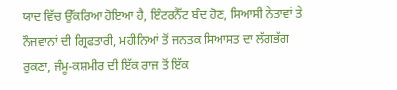ਯਾਦ ਵਿੱਚ ਉੱਕਰਿਆ ਹੋਇਆ ਹੈ, ਇੰਟਰਨੈੱਟ ਬੰਦ ਹੋਣ, ਸਿਆਸੀ ਨੇਤਾਵਾਂ ਤੇ ਨੌਜਵਾਨਾਂ ਦੀ ਗ੍ਰਿਫਤਾਰੀ, ਮਹੀਨਿਆਂ ਤੋਂ ਜਨਤਕ ਸਿਆਸਤ ਦਾ ਲੱਗਭੱਗ ਰੁਕਣਾ, ਜੰਮੂ-ਕਸ਼ਮੀਰ ਦੀ ਇੱਕ ਰਾਜ ਤੋਂ ਇੱਕ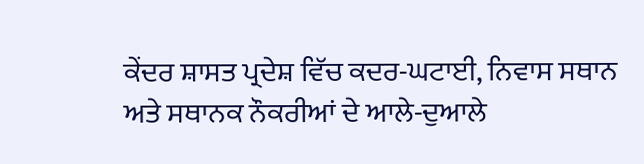ਕੇਂਦਰ ਸ਼ਾਸਤ ਪ੍ਰਦੇਸ਼ ਵਿੱਚ ਕਦਰ-ਘਟਾਈ, ਨਿਵਾਸ ਸਥਾਨ ਅਤੇ ਸਥਾਨਕ ਨੌਕਰੀਆਂ ਦੇ ਆਲੇ-ਦੁਆਲੇ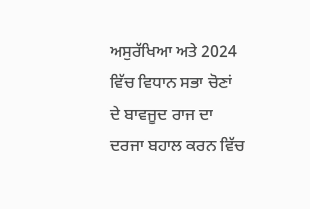ਅਸੁਰੱਖਿਆ ਅਤੇ 2024 ਵਿੱਚ ਵਿਧਾਨ ਸਭਾ ਚੋਣਾਂ ਦੇ ਬਾਵਜੂਦ ਰਾਜ ਦਾ ਦਰਜਾ ਬਹਾਲ ਕਰਨ ਵਿੱਚ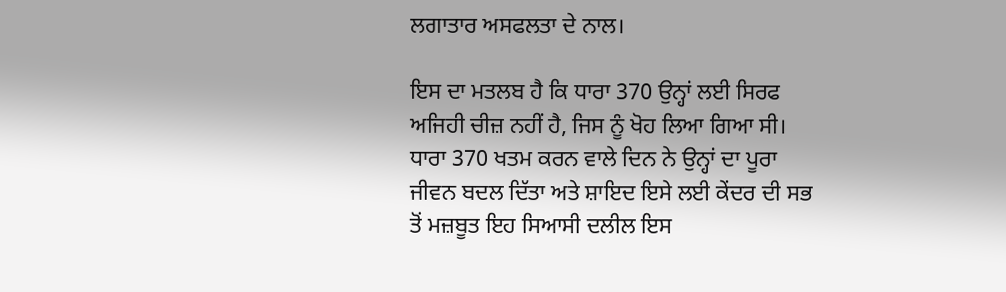ਲਗਾਤਾਰ ਅਸਫਲਤਾ ਦੇ ਨਾਲ।

ਇਸ ਦਾ ਮਤਲਬ ਹੈ ਕਿ ਧਾਰਾ 370 ਉਨ੍ਹਾਂ ਲਈ ਸਿਰਫ ਅਜਿਹੀ ਚੀਜ਼ ਨਹੀਂ ਹੈ, ਜਿਸ ਨੂੰ ਖੋਹ ਲਿਆ ਗਿਆ ਸੀ। ਧਾਰਾ 370 ਖਤਮ ਕਰਨ ਵਾਲੇ ਦਿਨ ਨੇ ਉਨ੍ਹਾਂ ਦਾ ਪੂਰਾ ਜੀਵਨ ਬਦਲ ਦਿੱਤਾ ਅਤੇ ਸ਼ਾਇਦ ਇਸੇ ਲਈ ਕੇਂਦਰ ਦੀ ਸਭ ਤੋਂ ਮਜ਼ਬੂਤ ਇਹ ਸਿਆਸੀ ਦਲੀਲ ਇਸ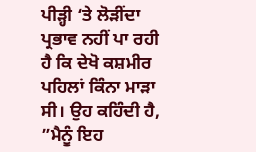ਪੀੜ੍ਹੀ ‘ਤੇ ਲੋੜੀਂਦਾ ਪ੍ਰਭਾਵ ਨਹੀਂ ਪਾ ਰਹੀ ਹੈ ਕਿ ਦੇਖੋ ਕਸ਼ਮੀਰ ਪਹਿਲਾਂ ਕਿੰਨਾ ਮਾੜਾ ਸੀ। ਉਹ ਕਹਿੰਦੀ ਹੈ, ”ਮੈਨੂੰ ਇਹ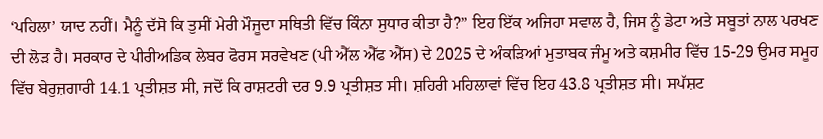‘ਪਹਿਲਾ’ ਯਾਦ ਨਹੀਂ। ਮੈਨੂੰ ਦੱਸੋ ਕਿ ਤੁਸੀਂ ਮੇਰੀ ਮੌਜੂਦਾ ਸਥਿਤੀ ਵਿੱਚ ਕਿੰਨਾ ਸੁਧਾਰ ਕੀਤਾ ਹੈ?” ਇਹ ਇੱਕ ਅਜਿਹਾ ਸਵਾਲ ਹੈ, ਜਿਸ ਨੂੰ ਡੇਟਾ ਅਤੇ ਸਬੂਤਾਂ ਨਾਲ ਪਰਖਣ ਦੀ ਲੋੜ ਹੈ। ਸਰਕਾਰ ਦੇ ਪੀਰੀਅਡਿਕ ਲੇਬਰ ਫੋਰਸ ਸਰਵੇਖਣ (ਪੀ ਐੱਲ ਐੱਫ ਐੱਸ) ਦੇ 2025 ਦੇ ਅੰਕੜਿਆਂ ਮੁਤਾਬਕ ਜੰਮੂ ਅਤੇ ਕਸ਼ਮੀਰ ਵਿੱਚ 15-29 ਉਮਰ ਸਮੂਹ ਵਿੱਚ ਬੇਰੁਜ਼ਗਾਰੀ 14.1 ਪ੍ਰਤੀਸ਼ਤ ਸੀ, ਜਦੋਂ ਕਿ ਰਾਸ਼ਟਰੀ ਦਰ 9.9 ਪ੍ਰਤੀਸ਼ਤ ਸੀ। ਸ਼ਹਿਰੀ ਮਹਿਲਾਵਾਂ ਵਿੱਚ ਇਹ 43.8 ਪ੍ਰਤੀਸ਼ਤ ਸੀ। ਸਪੱਸ਼ਟ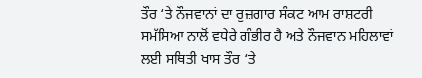ਤੌਰ ‘ਤੇ ਨੌਜਵਾਨਾਂ ਦਾ ਰੁਜ਼ਗਾਰ ਸੰਕਟ ਆਮ ਰਾਸ਼ਟਰੀ ਸਮੱਸਿਆ ਨਾਲੋਂ ਵਧੇਰੇ ਗੰਭੀਰ ਹੈ ਅਤੇ ਨੌਜਵਾਨ ਮਹਿਲਾਵਾਂ ਲਈ ਸਥਿਤੀ ਖਾਸ ਤੌਰ ‘ਤੇ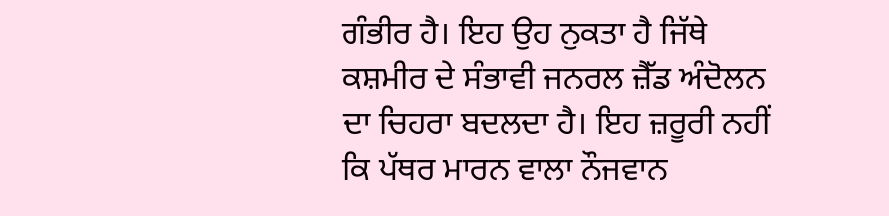ਗੰਭੀਰ ਹੈ। ਇਹ ਉਹ ਨੁਕਤਾ ਹੈ ਜਿੱਥੇ ਕਸ਼ਮੀਰ ਦੇ ਸੰਭਾਵੀ ਜਨਰਲ ਜ਼ੈੱਡ ਅੰਦੋਲਨ ਦਾ ਚਿਹਰਾ ਬਦਲਦਾ ਹੈ। ਇਹ ਜ਼ਰੂਰੀ ਨਹੀਂ ਕਿ ਪੱਥਰ ਮਾਰਨ ਵਾਲਾ ਨੌਜਵਾਨ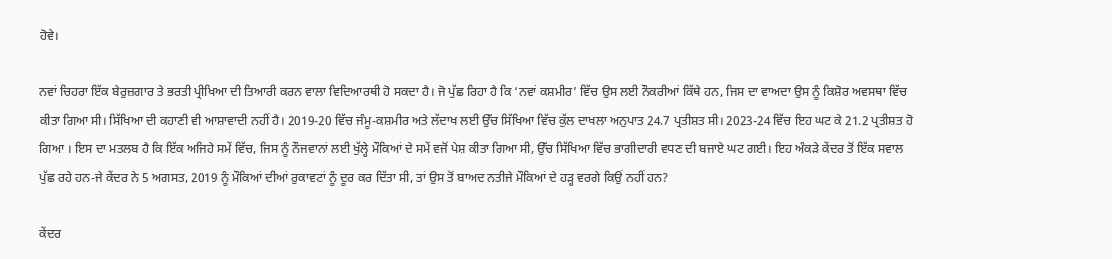ਹੋਵੇ।

ਨਵਾਂ ਚਿਹਰਾ ਇੱਕ ਬੇਰੁਜ਼ਗਾਰ ਤੇ ਭਰਤੀ ਪ੍ਰੀਖਿਆ ਦੀ ਤਿਆਰੀ ਕਰਨ ਵਾਲਾ ਵਿਦਿਆਰਥੀ ਹੋ ਸਕਦਾ ਹੈ। ਜੋ ਪੁੱਛ ਰਿਹਾ ਹੈ ਕਿ ‘ਨਵਾਂ ਕਸ਼ਮੀਰ’ ਵਿੱਚ ਉਸ ਲਈ ਨੌਕਰੀਆਂ ਕਿੱਥੇ ਹਨ, ਜਿਸ ਦਾ ਵਾਅਦਾ ਉਸ ਨੂੰ ਕਿਸ਼ੋਰ ਅਵਸਥਾ ਵਿੱਚ ਕੀਤਾ ਗਿਆ ਸੀ। ਸਿੱਖਿਆ ਦੀ ਕਹਾਣੀ ਵੀ ਆਸ਼ਾਵਾਦੀ ਨਹੀਂ ਹੈ। 2019-20 ਵਿੱਚ ਜੰਮੂ-ਕਸ਼ਮੀਰ ਅਤੇ ਲੱਦਾਖ ਲਈ ਉੱਚ ਸਿੱਖਿਆ ਵਿੱਚ ਕੁੱਲ ਦਾਖਲਾ ਅਨੁਪਾਤ 24.7 ਪ੍ਰਤੀਸ਼ਤ ਸੀ। 2023-24 ਵਿੱਚ ਇਹ ਘਟ ਕੇ 21.2 ਪ੍ਰਤੀਸ਼ਤ ਹੋ ਗਿਆ । ਇਸ ਦਾ ਮਤਲਬ ਹੈ ਕਿ ਇੱਕ ਅਜਿਹੇ ਸਮੇਂ ਵਿੱਚ, ਜਿਸ ਨੂੰ ਨੌਜਵਾਨਾਂ ਲਈ ਖੁੱਲ੍ਹੇ ਮੌਕਿਆਂ ਦੇ ਸਮੇਂ ਵਜੋਂ ਪੇਸ਼ ਕੀਤਾ ਗਿਆ ਸੀ, ਉੱਚ ਸਿੱਖਿਆ ਵਿੱਚ ਭਾਗੀਦਾਰੀ ਵਧਣ ਦੀ ਬਜਾਏ ਘਟ ਗਈ। ਇਹ ਅੰਕੜੇ ਕੇਂਦਰ ਤੋਂ ਇੱਕ ਸਵਾਲ ਪੁੱਛ ਰਹੇ ਹਨ-ਜੇ ਕੇਂਦਰ ਨੇ 5 ਅਗਸਤ, 2019 ਨੂੰ ਮੌਕਿਆਂ ਦੀਆਂ ਰੁਕਾਵਟਾਂ ਨੂੰ ਦੂਰ ਕਰ ਦਿੱਤਾ ਸੀ, ਤਾਂ ਉਸ ਤੋਂ ਬਾਅਦ ਨਤੀਜੇ ਮੌਕਿਆਂ ਦੇ ਹੜ੍ਹ ਵਰਗੇ ਕਿਉਂ ਨਹੀਂ ਹਨ?

ਕੇਂਦਰ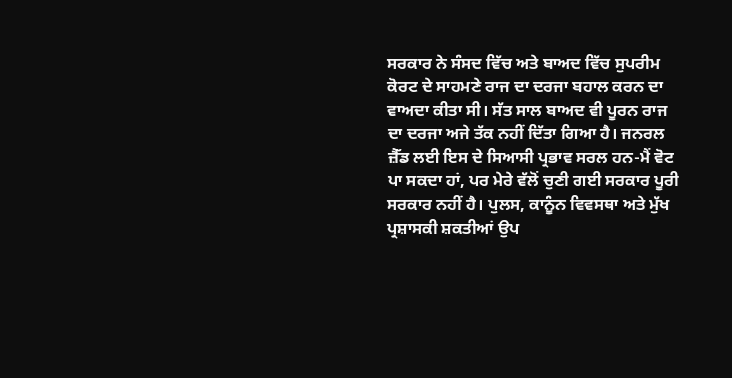ਸਰਕਾਰ ਨੇ ਸੰਸਦ ਵਿੱਚ ਅਤੇ ਬਾਅਦ ਵਿੱਚ ਸੁਪਰੀਮ ਕੋਰਟ ਦੇ ਸਾਹਮਣੇ ਰਾਜ ਦਾ ਦਰਜਾ ਬਹਾਲ ਕਰਨ ਦਾ ਵਾਅਦਾ ਕੀਤਾ ਸੀ। ਸੱਤ ਸਾਲ ਬਾਅਦ ਵੀ ਪੂਰਨ ਰਾਜ ਦਾ ਦਰਜਾ ਅਜੇ ਤੱਕ ਨਹੀਂ ਦਿੱਤਾ ਗਿਆ ਹੈ। ਜਨਰਲ ਜ਼ੈੱਡ ਲਈ ਇਸ ਦੇ ਸਿਆਸੀ ਪ੍ਰਭਾਵ ਸਰਲ ਹਨ-ਮੈਂ ਵੋਟ ਪਾ ਸਕਦਾ ਹਾਂ, ਪਰ ਮੇਰੇ ਵੱਲੋਂ ਚੁਣੀ ਗਈ ਸਰਕਾਰ ਪੂਰੀ ਸਰਕਾਰ ਨਹੀਂ ਹੈ। ਪੁਲਸ, ਕਾਨੂੰਨ ਵਿਵਸਥਾ ਅਤੇ ਮੁੱਖ ਪ੍ਰਸ਼ਾਸਕੀ ਸ਼ਕਤੀਆਂ ਉਪ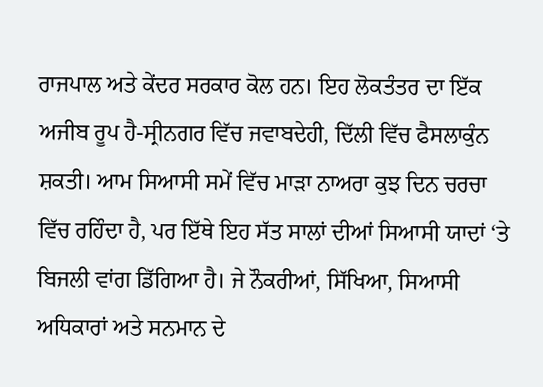ਰਾਜਪਾਲ ਅਤੇ ਕੇਂਦਰ ਸਰਕਾਰ ਕੋਲ ਹਨ। ਇਹ ਲੋਕਤੰਤਰ ਦਾ ਇੱਕ ਅਜੀਬ ਰੂਪ ਹੈ-ਸ੍ਰੀਨਗਰ ਵਿੱਚ ਜਵਾਬਦੇਹੀ, ਦਿੱਲੀ ਵਿੱਚ ਫੈਸਲਾਕੁੰਨ ਸ਼ਕਤੀ। ਆਮ ਸਿਆਸੀ ਸਮੇਂ ਵਿੱਚ ਮਾੜਾ ਨਾਅਰਾ ਕੁਝ ਦਿਨ ਚਰਚਾ ਵਿੱਚ ਰਹਿੰਦਾ ਹੈ, ਪਰ ਇੱਥੇ ਇਹ ਸੱਤ ਸਾਲਾਂ ਦੀਆਂ ਸਿਆਸੀ ਯਾਦਾਂ ‘ਤੇ ਬਿਜਲੀ ਵਾਂਗ ਡਿੱਗਿਆ ਹੈ। ਜੇ ਨੌਕਰੀਆਂ, ਸਿੱਖਿਆ, ਸਿਆਸੀ ਅਧਿਕਾਰਾਂ ਅਤੇ ਸਨਮਾਨ ਦੇ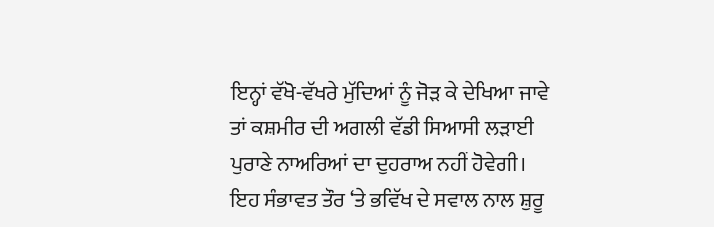ਇਨ੍ਹਾਂ ਵੱਖੋ-ਵੱਖਰੇ ਮੁੱਦਿਆਂ ਨੂੰ ਜੋੜ ਕੇ ਦੇਖਿਆ ਜਾਵੇ ਤਾਂ ਕਸ਼ਮੀਰ ਦੀ ਅਗਲੀ ਵੱਡੀ ਸਿਆਸੀ ਲੜਾਈ ਪੁਰਾਣੇ ਨਾਅਰਿਆਂ ਦਾ ਦੁਹਰਾਅ ਨਹੀਂ ਹੋਵੇਗੀ। ਇਹ ਸੰਭਾਵਤ ਤੌਰ ‘ਤੇ ਭਵਿੱਖ ਦੇ ਸਵਾਲ ਨਾਲ ਸ਼ੁਰੂ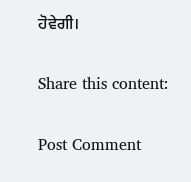ਹੋਵੇਗੀ।

Share this content:

Post Comment